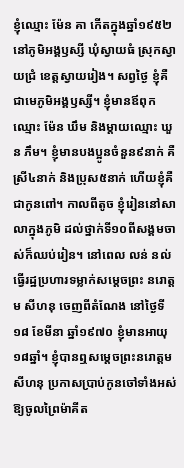ខ្ញុំឈ្មោះ ម៉ែន គា កើតក្នុងឆ្នាំ១៩៥២ នៅភូមិអង្គឫស្សី ឃុំស្វាយធំ ស្រុកស្វាយជ្រំ ខេត្តស្វាយរៀង។ សព្វថ្ងៃ ខ្ញុំគឺជាមេភូមិអង្គឫស្សី។ ខ្ញុំមានឪពុកឈ្មោះ ម៉ែន ឃឹម និងម្តាយឈ្មោះ ឃួន ភឹម។ ខ្ញុំមានបងប្អូនចំនួន៩នាក់ គឺស្រី៤នាក់ និងប្រុស៥នាក់ ហើយខ្ញុំគឺជាកូនពៅ។ កាលពីតូច ខ្ញុំរៀននៅសាលាក្នុងភូមិ ដល់ថ្នាក់ទី១០ពីសង្គមចាស់ក៏ឈប់រៀន។ នៅពេល លន់ នល់ ធ្វើរដ្ឋប្រហារទម្លាក់សម្តេចព្រះ នរោត្តម សីហនុ ចេញពីតំណែង នៅថ្ងៃទី១៨ ខែមីនា ឆ្នាំ១៩៧០ ខ្ញុំមានអាយុ១៨ឆ្នាំ។ ខ្ញុំបានឮសម្តេចព្រះនរោត្តម សីហនុ ប្រកាសប្រាប់កូនចៅទាំងអស់ឱ្យចូលព្រៃម៉ាគីត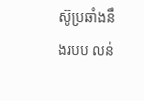ស៊ូប្រឆាំងនឹងរបប លន់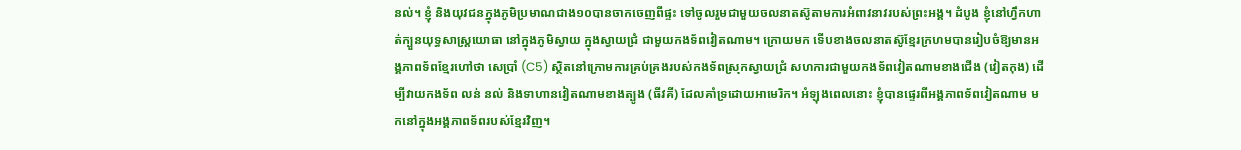នល់។ ខ្ញុំ និងយុវជនក្នុងភូមិប្រមាណជាង១០បានចាកចេញពីផ្ទះ ទៅចូលរួមជាមួយចលនាតស៊ូតាមការអំពាវនាវរបស់ព្រះអង្គ។ ដំបូង ខ្ញុំនៅហ្វឹកហាត់ក្បួនយុទ្ធសាស្រ្តយោធា នៅក្នុងភូមិស្វាយ ក្នុងស្វាយជ្រំ ជាមួយកងទ័ពវៀតណាម។ ក្រោយមក ទើបខាងចលនាតស៊ូខ្មែរក្រហមបានរៀបចំឱ្យមានអង្គភាពទ័ពខ្មែរហៅថា សេប្រាំ (C5) ស្ថិតនៅក្រោមការគ្រប់គ្រងរបស់កងទ័ពស្រុកស្វាយជ្រំ សហការជាមួយកងទ័ពវៀតណាមខាងជើង (វៀតកុង) ដើម្បីវាយកងទ័ព លន់ នល់ និងទាហានវៀតណាមខាងត្បូង (ធីវគី) ដែលគាំទ្រដោយអាមេរិក។ អំឡុងពេលនោះ ខ្ញុំបានផ្ទេរពីអង្គភាពទ័ពវៀតណាម មកនៅក្នុងអង្គភាពទ័ពរបស់ខ្មែរវិញ។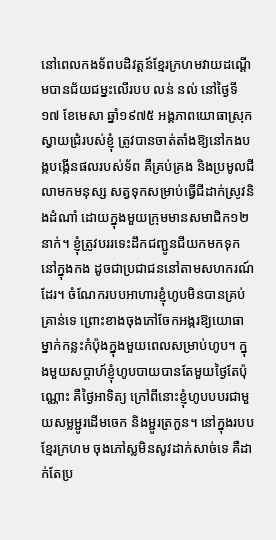នៅពេលកងទ័ពបដិវត្តន៍ខ្មែរក្រហមវាយដណ្តើមបានជ័យជម្នះលើរបប លន់ នល់ នៅថ្ងៃទី១៧ ខែមេសា ឆ្នាំ១៩៧៥ អង្គភាពយោធាស្រុកស្វាយជ្រំរបស់ខ្ញុំ ត្រូវបានចាត់តាំងឱ្យនៅកងបង្កបង្កើនផលរបស់ទ័ព គឺគ្រប់គ្រង និងប្រមូលជីលាមកមនុស្ស សត្វទុកសម្រាប់ធ្វើជីដាក់ស្រូវនិងដំណាំ ដោយក្នុងមួយក្រុមមានសមាជិក១២នាក់។ ខ្ញុំត្រូវបររទេះដឹកជញ្ជូនជីយកមកទុកនៅក្នុងកង ដូចជាប្រជាជននៅតាមសហករណ៍ដែរ។ ចំណែករបបអាហារខ្ញុំហូបមិនបានគ្រប់គ្រាន់ទេ ព្រោះខាងចុងភៅចែកអង្ករឱ្យយោធាម្នាក់កន្លះកំប៉ុងក្នុងមួយពេលសម្រាប់ហូប។ ក្នុងមួយសប្តាហ៍ខ្ញុំហូបបាយបានតែមួយថ្ងៃតែប៉ុណ្ណោះ គឺថ្ងៃអាទិត្យ ក្រៅពីនោះខ្ញុំហូបបបរជាមួយសម្លម្ជូរដើមចេក និងម្ជូរត្រកួន។ នៅក្នុងរបបខ្មែរក្រហម ចុងភៅស្លមិនសូវដាក់សាច់ទេ គឺដាក់តែប្រ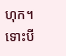ហុក។ ទោះបី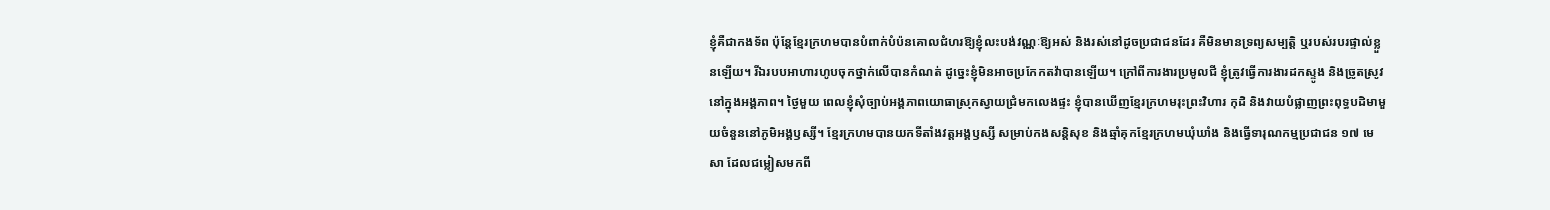ខ្ញុំគឺជាកងទ័ព ប៉ុន្តែខ្មែរក្រហមបានបំពាក់បំប៉នគោលជំហរឱ្យខ្ញុំលះបង់វណ្ណៈឱ្យអស់ និងរស់នៅដូចប្រជាជនដែរ គឺមិនមានទ្រព្យសម្បត្តិ ឬរបស់របរផ្ទាល់ខ្លួនឡើយ។ រីឯរបបអាហារហូបចុកថ្នាក់លើបានកំណត់ ដូច្នេះខ្ញុំមិនអាចប្រកែកតវ៉ាបានឡើយ។ ក្រៅពីការងារប្រមូលជី ខ្ញុំត្រូវធ្វើការងារដកស្ទូង និងច្រូតស្រូវនៅក្នុងអង្គភាព។ ថ្ងៃមួយ ពេលខ្ញុំសុំច្បាប់អង្គភាពយោធាស្រុកស្វាយជ្រំមកលេងផ្ទះ ខ្ញុំបានឃើញខ្មែរក្រហមរុះព្រះវិហារ កុដិ និងវាយបំផ្លាញព្រះពុទ្ធបដិមាមួយចំនួននៅភូមិអង្គឫស្សី។ ខ្មែរក្រហមបានយកទីតាំងវត្តអង្គឫស្សី សម្រាប់កងសន្តិសុខ និងឆ្មាំគុកខ្មែរក្រហមឃុំឃាំង និងធ្វើទារុណកម្មប្រជាជន ១៧ មេសា ដែលជម្លៀសមកពី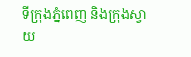ទីក្រុងភ្នំពេញ និងក្រុងស្វាយ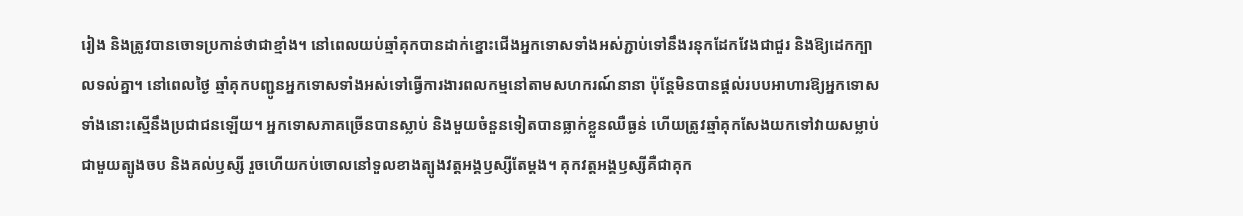រៀង និងត្រូវបានចោទប្រកាន់ថាជាខ្មាំង។ នៅពេលយប់ឆ្មាំគុកបានដាក់ខ្នោះជើងអ្នកទោសទាំងអស់ភ្ជាប់ទៅនឹងរនុកដែកវែងជាជួរ និងឱ្យដេកក្បាលទល់គ្នា។ នៅពេលថ្ងៃ ឆ្មាំគុកបញ្ជូនអ្នកទោសទាំងអស់ទៅធ្វើការងារពលកម្មនៅតាមសហករណ៍នានា ប៉ុន្តែមិនបានផ្តល់របបអាហារឱ្យអ្នកទោសទាំងនោះស្មើនឹងប្រជាជនឡើយ។ អ្នកទោសភាគច្រើនបានស្លាប់ និងមួយចំនួនទៀតបានធ្លាក់ខ្លួនឈឺធ្ងន់ ហើយត្រូវឆ្មាំគុកសែងយកទៅវាយសម្លាប់ជាមួយត្បូងចប និងគល់ឫស្សី រួចហើយកប់ចោលនៅទួលខាងត្បូងវត្តអង្គឫស្សីតែម្តង។ គុកវត្តអង្គឫស្សីគឺជាគុក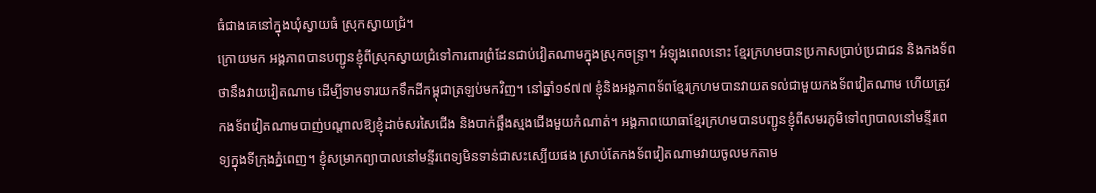ធំជាងគេនៅក្នុងឃុំស្វាយធំ ស្រុកស្វាយជ្រំ។
ក្រោយមក អង្គភាពបានបញ្ជូនខ្ញុំពីស្រុកស្វាយជ្រំទៅការពារព្រំដែនជាប់វៀតណាមក្នុងស្រុកចន្រ្ទា។ អំឡុងពេលនោះ ខ្មែរក្រហមបានប្រកាសប្រាប់ប្រជាជន និងកងទ័ពថានឹងវាយវៀតណាម ដើម្បីទាមទារយកទឹកដីកម្ពុជាត្រឡប់មកវិញ។ នៅឆ្នាំ១៩៧៧ ខ្ញុំនិងអង្គភាពទ័ពខ្មែរក្រហមបានវាយតទល់ជាមួយកងទ័ពវៀតណាម ហើយត្រូវកងទ័ពវៀតណាមបាញ់បណ្តាលឱ្យខ្ញុំដាច់សរសៃជើង និងបាក់ឆ្អឹងស្មងជើងមួយកំណាត់។ អង្គភាពយោធាខ្មែរក្រហមបានបញ្ជូនខ្ញុំពីសមរភូមិទៅព្យាបាលនៅមន្ទីរពេទ្យក្នុងទីក្រុងភ្នំពេញ។ ខ្ញុំសម្រាកព្យាបាលនៅមន្ទីរពេទ្យមិនទាន់ជាសះស្បើយផង ស្រាប់តែកងទ័ពវៀតណាមវាយចូលមកតាម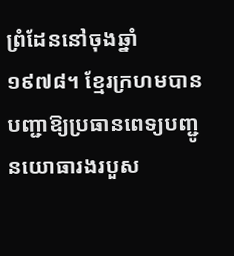ព្រំដែននៅចុងឆ្នាំ១៩៧៨។ ខ្មែរក្រហមបានបញ្ជាឱ្យប្រធានពេទ្យបញ្ជូនយោធារងរបួស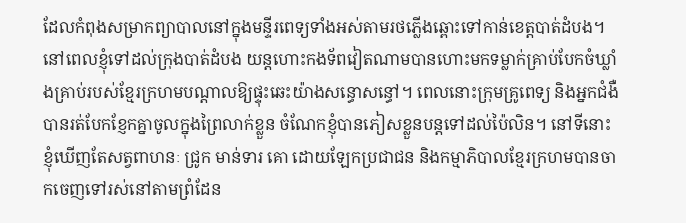ដែលកំពុងសម្រាកព្យាបាលនៅក្នុងមន្ទីរពេទ្យទាំងអស់តាមរថភ្លើងឆ្ពោះទៅកាន់ខេត្តបាត់ដំបង។ នៅពេលខ្ញុំទៅដល់ក្រុងបាត់ដំបង យន្តហោះកងទ័ពវៀតណាមបានហោះមកទម្លាក់គ្រាប់បែកចំឃ្លាំងគ្រាប់របស់ខ្មែរក្រហមបណ្តាលឱ្យផ្ទុះឆេះយ៉ាងសន្ធោសន្ធៅ។ ពេលនោះក្រុមគ្រូពេទ្យ និងអ្នកជំងឺបានរត់បែកខ្ញែកគ្នាចូលក្នុងព្រៃលាក់ខ្លួន ចំណែកខ្ញុំបានភៀសខ្លួនបន្តទៅដល់ប៉ៃលិន។ នៅទីនោះ ខ្ញុំឃើញតែសត្វពាហនៈ ជ្រូក មាន់ទារ គោ ដោយឡែកប្រជាជន និងកម្មាភិបាលខ្មែរក្រហមបានចាកចេញទៅរស់នៅតាមព្រំដែន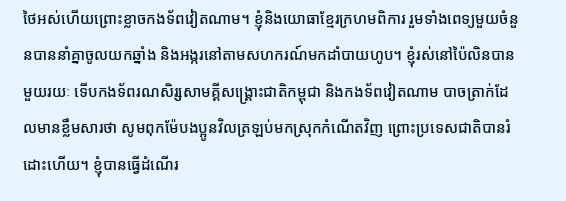ថៃអស់ហើយព្រោះខ្លាចកងទ័ពវៀតណាម។ ខ្ញុំនិងយោធាខ្មែរក្រហមពិការ រួមទាំងពេទ្យមួយចំនួនបាននាំគ្នាចូលយកឆ្នាំង និងអង្ករនៅតាមសហករណ៍មកដាំបាយហូប។ ខ្ញុំរស់នៅប៉ៃលិនបានមួយរយៈ ទើបកងទ័ពរណសិរ្សសាមគ្គីសង្រ្គោះជាតិកម្ពុជា និងកងទ័ពវៀតណាម បាចត្រាក់ដែលមានខ្លឹមសារថា សូមពុកម៉ែបងប្អូនវិលត្រឡប់មកស្រុកកំណើតវិញ ព្រោះប្រទេសជាតិបានរំដោះហើយ។ ខ្ញុំបានធ្វើដំណើរ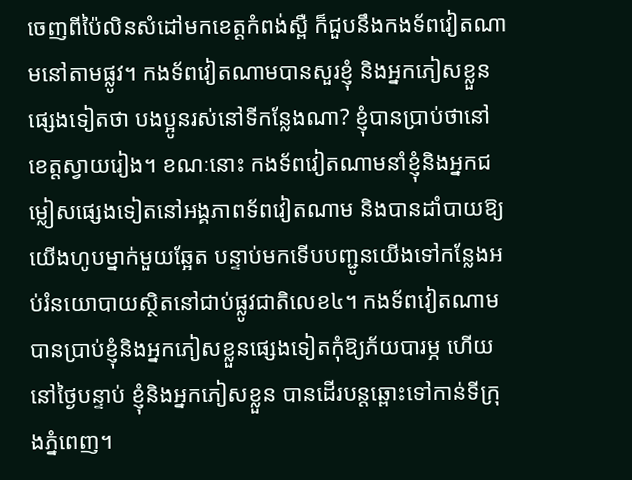ចេញពីប៉ៃលិនសំដៅមកខេត្តកំពង់ស្ពឺ ក៏ជួបនឹងកងទ័ពវៀតណាមនៅតាមផ្លូវ។ កងទ័ពវៀតណាមបានសួរខ្ញុំ និងអ្នកភៀសខ្លួនផ្សេងទៀតថា បងប្អូនរស់នៅទីកន្លែងណា? ខ្ញុំបានប្រាប់ថានៅខេត្តស្វាយរៀង។ ខណៈនោះ កងទ័ពវៀតណាមនាំខ្ញុំនិងអ្នកជម្លៀសផ្សេងទៀតនៅអង្គភាពទ័ពវៀតណាម និងបានដាំបាយឱ្យយើងហូបម្នាក់មួយឆ្អែត បន្ទាប់មកទើបបញ្ជូនយើងទៅកន្លែងអប់រំនយោបាយស្ថិតនៅជាប់ផ្លូវជាតិលេខ៤។ កងទ័ពវៀតណាមបានប្រាប់ខ្ញុំនិងអ្នកភៀសខ្លួនផ្សេងទៀតកុំឱ្យភ័យបារម្ភ ហើយនៅថ្ងៃបន្ទាប់ ខ្ញុំនិងអ្នកភៀសខ្លួន បានដើរបន្តឆ្ពោះទៅកាន់ទីក្រុងភ្នំពេញ។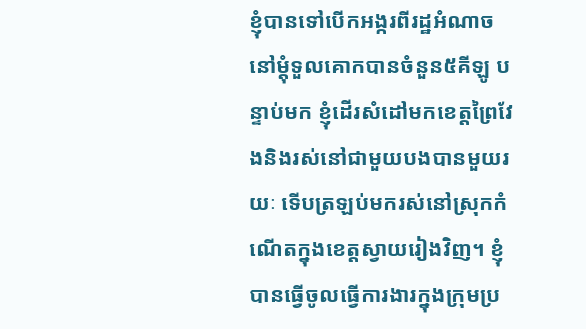ខ្ញុំបានទៅបើកអង្ករពីរដ្ឋអំណាចនៅម្តុំទួលគោកបានចំនួន៥គីឡូ បន្ទាប់មក ខ្ញុំដើរសំដៅមកខេត្តព្រៃវែងនិងរស់នៅជាមួយបងបានមួយរយៈ ទើបត្រឡប់មករស់នៅស្រុកកំណើតក្នុងខេត្តស្វាយរៀងវិញ។ ខ្ញុំបានធ្វើចូលធ្វើការងារក្នុងក្រុមប្រ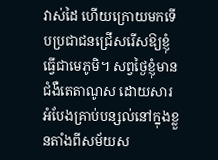វាស់ដៃ ហើយក្រោយមកទើបប្រជាជនជ្រើសរើសឱ្យខ្ញុំធ្វើជាមេភូមិ។ សព្វថ្ងៃខ្ញុំមានជំងឺតេតាណូស ដោយសារអំបែងគ្រាប់បន្សល់នៅក្នុងខ្លួនតាំងពីសម័យស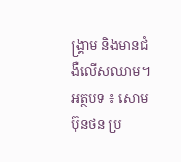ង្រ្គាម និងមានជំងឺលើសឈាម។
អត្ថបទ ៖ សោម ប៊ុនថន ប្រ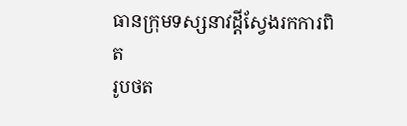ធានក្រុមទស្សនាវដ្តីស្វែងរកការពិត
រូបថត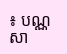៖ បណ្ណសា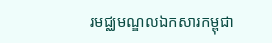រមជ្ឈមណ្ឌលឯកសារកម្ពុជា